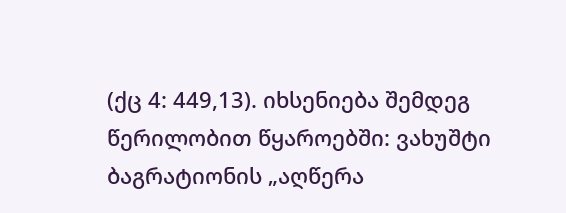(ქც 4: 449,13). იხსენიება შემდეგ წერილობით წყაროებში: ვახუშტი ბაგრატიონის „აღწერა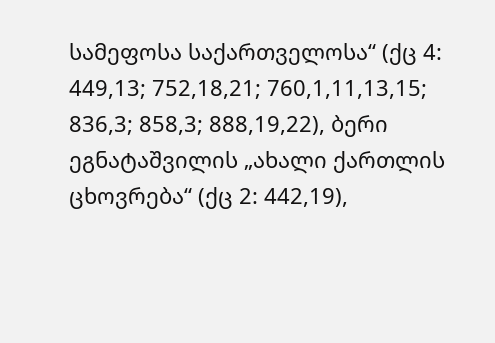სამეფოსა საქართველოსა“ (ქც 4: 449,13; 752,18,21; 760,1,11,13,15; 836,3; 858,3; 888,19,22), ბერი ეგნატაშვილის „ახალი ქართლის ცხოვრება“ (ქც 2: 442,19),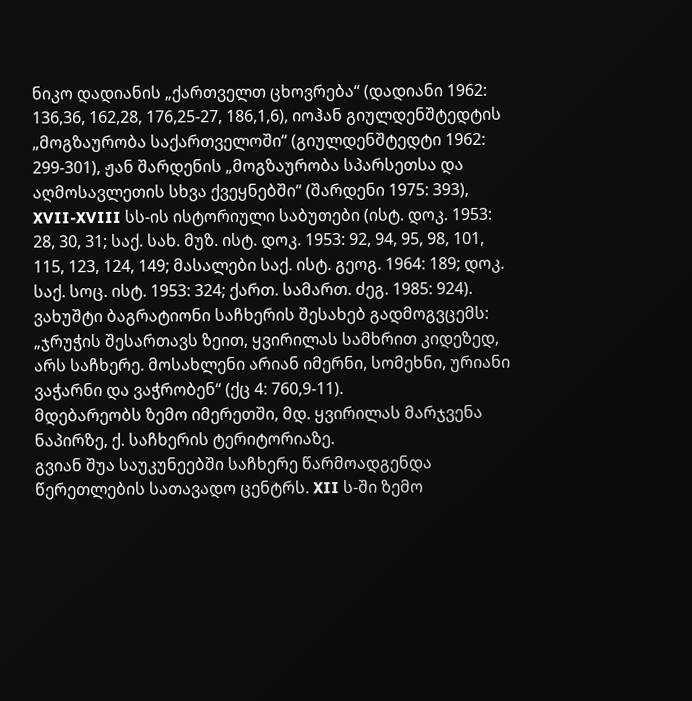ნიკო დადიანის „ქართველთ ცხოვრება“ (დადიანი 1962: 136,36, 162,28, 176,25-27, 186,1,6), იოჰან გიულდენშტედტის „მოგზაურობა საქართველოში“ (გიულდენშტედტი 1962: 299-301), ჟან შარდენის „მოგზაურობა სპარსეთსა და აღმოსავლეთის სხვა ქვეყნებში“ (შარდენი 1975: 393), XVII-XVIII სს-ის ისტორიული საბუთები (ისტ. დოკ. 1953: 28, 30, 31; საქ. სახ. მუზ. ისტ. დოკ. 1953: 92, 94, 95, 98, 101, 115, 123, 124, 149; მასალები საქ. ისტ. გეოგ. 1964: 189; დოკ. საქ. სოც. ისტ. 1953: 324; ქართ. სამართ. ძეგ. 1985: 924).
ვახუშტი ბაგრატიონი საჩხერის შესახებ გადმოგვცემს: „ჯრუჭის შესართავს ზეით, ყვირილას სამხრით კიდეზედ, არს საჩხერე. მოსახლენი არიან იმერნი, სომეხნი, ურიანი ვაჭარნი და ვაჭრობენ“ (ქც 4: 760,9-11).
მდებარეობს ზემო იმერეთში, მდ. ყვირილას მარჯვენა ნაპირზე, ქ. საჩხერის ტერიტორიაზე.
გვიან შუა საუკუნეებში საჩხერე წარმოადგენდა წერეთლების სათავადო ცენტრს. XII ს-ში ზემო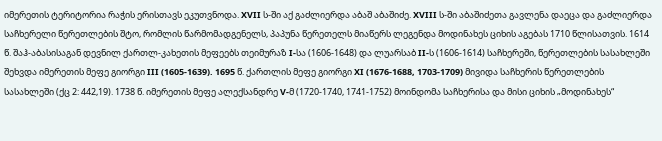იმერეთის ტერიტორია რაჭის ერისთავს ეკუთვნოდა. XVII ს-ში აქ გაძლიერდა აბაშ აბაშიძე. XVIII ს-ში აბაშიძეთა გავლენა დაეცა და გაძლიერდა საჩხერელი წერეთლების შტო, რომლის წარმომადგენელს, პაპუნა წერეთელს მიაწერს ლეგენდა მოდინახეს ციხის აგებას 1710 წლისათვის. 1614 წ. შაჰ-აბასისაგან დევნილ ქართლ-კახეთის მეფეებს თეიმურაზ I-სა (1606-1648) და ლუარსაბ II-ს (1606-1614) საჩხერეში, წერეთლების სასახლეში შეხვდა იმერეთის მეფე გიორგი III (1605-1639). 1695 წ. ქართლის მეფე გიორგი XI (1676-1688, 1703-1709) მივიდა საჩხერის წერეთლების სასახლეში (ქც 2: 442,19). 1738 წ. იმერეთის მეფე ალექსანდრე V-მ (1720-1740, 1741-1752) მოინდომა საჩხერისა და მისი ციხის „მოდინახეს“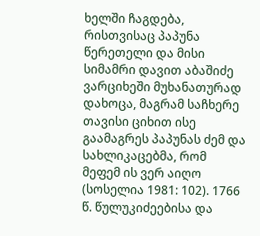ხელში ჩაგდება, რისთვისაც პაპუნა წერეთელი და მისი სიმამრი დავით აბაშიძე ვარციხეში მუხანათურად დახოცა, მაგრამ საჩხერე თავისი ციხით ისე გაამაგრეს პაპუნას ძემ და სახლიკაცებმა, რომ მეფემ ის ვერ აიღო (სოსელია 1981: 102). 1766 წ. წულუკიძეებისა და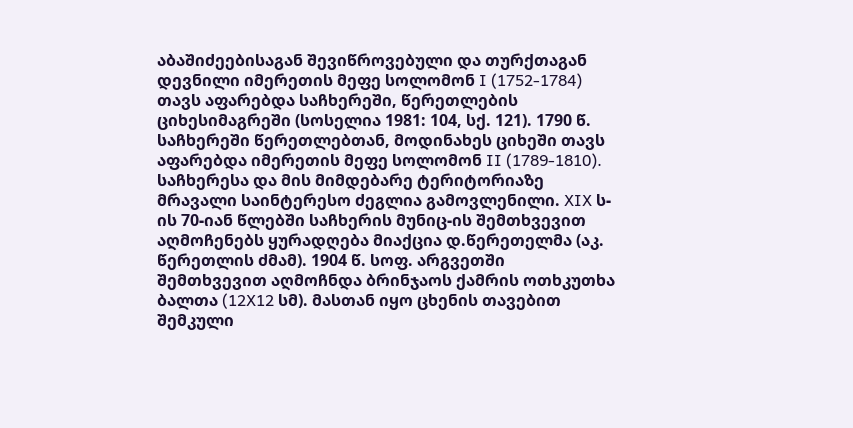აბაშიძეებისაგან შევიწროვებული და თურქთაგან დევნილი იმერეთის მეფე სოლომონ I (1752-1784) თავს აფარებდა საჩხერეში, წერეთლების ციხესიმაგრეში (სოსელია 1981: 104, სქ. 121). 1790 წ. საჩხერეში წერეთლებთან, მოდინახეს ციხეში თავს აფარებდა იმერეთის მეფე სოლომონ II (1789-1810).
საჩხერესა და მის მიმდებარე ტერიტორიაზე მრავალი საინტერესო ძეგლია გამოვლენილი. XIX ს-ის 70-იან წლებში საჩხერის მუნიც-ის შემთხვევით აღმოჩენებს ყურადღება მიაქცია დ.წერეთელმა (აკ. წერეთლის ძმამ). 1904 წ. სოფ. არგვეთში შემთხვევით აღმოჩნდა ბრინჯაოს ქამრის ოთხკუთხა ბალთა (12X12 სმ). მასთან იყო ცხენის თავებით შემკული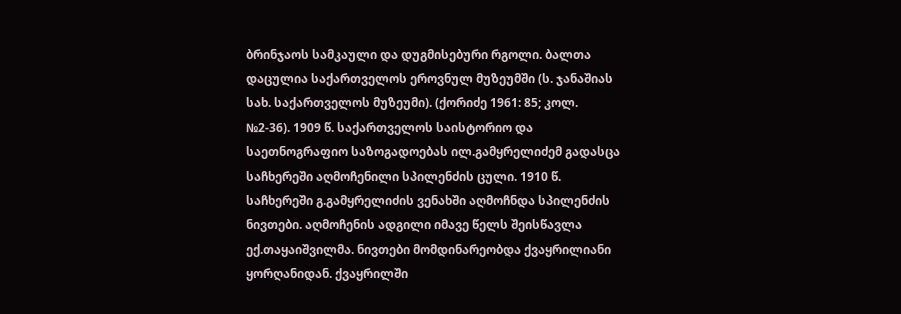ბრინჯაოს სამკაული და დუგმისებური რგოლი. ბალთა დაცულია საქართველოს ეროვნულ მუზეუმში (ს. ჯანაშიას სახ. საქართველოს მუზეუმი). (ქორიძე 1961: 85; კოლ. №2-36). 1909 წ. საქართველოს საისტორიო და საეთნოგრაფიო საზოგადოებას ილ.გამყრელიძემ გადასცა საჩხერეში აღმოჩენილი სპილენძის ცული. 1910 წ. საჩხერეში გ.გამყრელიძის ვენახში აღმოჩნდა სპილენძის ნივთები. აღმოჩენის ადგილი იმავე წელს შეისწავლა ექ.თაყაიშვილმა. ნივთები მომდინარეობდა ქვაყრილიანი ყორღანიდან. ქვაყრილში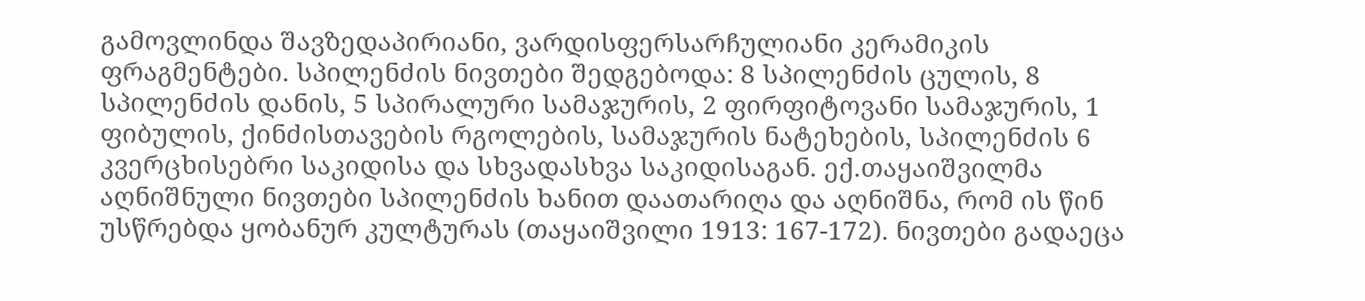გამოვლინდა შავზედაპირიანი, ვარდისფერსარჩულიანი კერამიკის ფრაგმენტები. სპილენძის ნივთები შედგებოდა: 8 სპილენძის ცულის, 8 სპილენძის დანის, 5 სპირალური სამაჯურის, 2 ფირფიტოვანი სამაჯურის, 1 ფიბულის, ქინძისთავების რგოლების, სამაჯურის ნატეხების, სპილენძის 6 კვერცხისებრი საკიდისა და სხვადასხვა საკიდისაგან. ექ.თაყაიშვილმა აღნიშნული ნივთები სპილენძის ხანით დაათარიღა და აღნიშნა, რომ ის წინ უსწრებდა ყობანურ კულტურას (თაყაიშვილი 1913: 167-172). ნივთები გადაეცა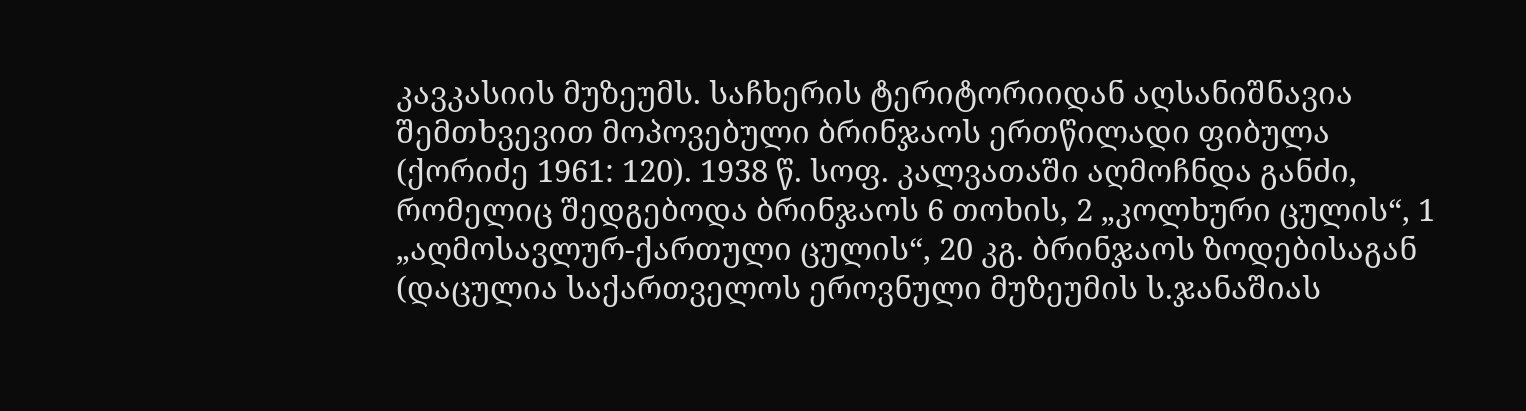კავკასიის მუზეუმს. საჩხერის ტერიტორიიდან აღსანიშნავია შემთხვევით მოპოვებული ბრინჯაოს ერთწილადი ფიბულა (ქორიძე 1961: 120). 1938 წ. სოფ. კალვათაში აღმოჩნდა განძი, რომელიც შედგებოდა ბრინჯაოს 6 თოხის, 2 „კოლხური ცულის“, 1 „აღმოსავლურ-ქართული ცულის“, 20 კგ. ბრინჯაოს ზოდებისაგან (დაცულია საქართველოს ეროვნული მუზეუმის ს.ჯანაშიას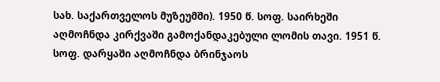სახ. საქართველოს მუზეუმში). 1950 წ. სოფ. საირხეში აღმოჩნდა კირქვაში გამოქანდაკებული ლომის თავი. 1951 წ. სოფ. დარყაში აღმოჩნდა ბრინჯაოს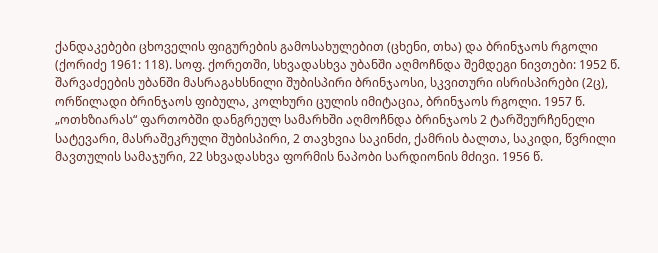ქანდაკებები ცხოველის ფიგურების გამოსახულებით (ცხენი, თხა) და ბრინჯაოს რგოლი (ქორიძე 1961: 118). სოფ. ქორეთში, სხვადასხვა უბანში აღმოჩნდა შემდეგი ნივთები: 1952 წ. შარვაძეების უბანში მასრაგახსნილი შუბისპირი ბრინჯაოსი, სკვითური ისრისპირები (2ც), ორწილადი ბრინჯაოს ფიბულა, კოლხური ცულის იმიტაცია, ბრინჯაოს რგოლი. 1957 წ. „ოთხზიარას“ ფართობში დანგრეულ სამარხში აღმოჩნდა ბრინჯაოს 2 ტარშეურჩენელი სატევარი, მასრაშეკრული შუბისპირი, 2 თავხვია საკინძი, ქამრის ბალთა, საკიდი, წვრილი მავთულის სამაჯური, 22 სხვადასხვა ფორმის ნაპობი სარდიონის მძივი. 1956 წ.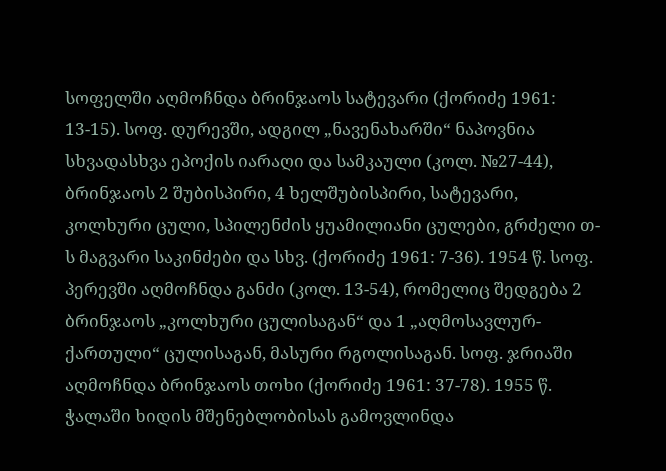სოფელში აღმოჩნდა ბრინჯაოს სატევარი (ქორიძე 1961: 13-15). სოფ. დურევში, ადგილ „ნავენახარში“ ნაპოვნია სხვადასხვა ეპოქის იარაღი და სამკაული (კოლ. №27-44), ბრინჯაოს 2 შუბისპირი, 4 ხელშუბისპირი, სატევარი, კოლხური ცული, სპილენძის ყუამილიანი ცულები, გრძელი თ-ს მაგვარი საკინძები და სხვ. (ქორიძე 1961: 7-36). 1954 წ. სოფ. პერევში აღმოჩნდა განძი (კოლ. 13-54), რომელიც შედგება 2 ბრინჯაოს „კოლხური ცულისაგან“ და 1 „აღმოსავლურ-ქართული“ ცულისაგან, მასური რგოლისაგან. სოფ. ჯრიაში აღმოჩნდა ბრინჯაოს თოხი (ქორიძე 1961: 37-78). 1955 წ. ჭალაში ხიდის მშენებლობისას გამოვლინდა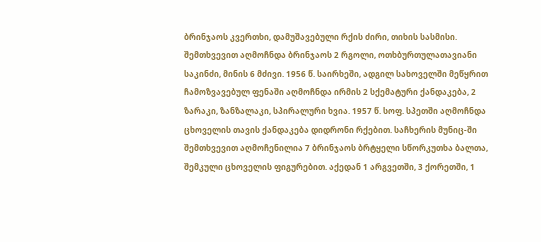ბრინჯაოს კვერთხი, დამუშავებული რქის ძირი, თიხის სასმისი. შემთხვევით აღმოჩნდა ბრინჯაოს 2 რგოლი, ოთხბურთულათავიანი საკინძი, მინის 6 მძივი. 1956 წ. საირხეში, ადგილ სახოველში მეწყრით ჩამოზვავებულ ფენაში აღმოჩნდა ირმის 2 სქემატური ქანდაკება, 2 ზარაკი, ზანზალაკი, სპირალური ხვია. 1957 წ. სოფ. სპეთში აღმოჩნდა ცხოველის თავის ქანდაკება დიდრონი რქებით. საჩხერის მუნიც-ში შემთხვევით აღმოჩენილია 7 ბრინჯაოს ბრტყელი სწორკუთხა ბალთა, შემკული ცხოველის ფიგურებით. აქედან 1 არგვეთში, 3 ქორეთში, 1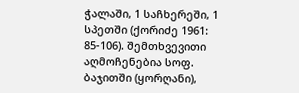ჭალაში, 1 საჩხერეში, 1 სპეთში (ქორიძე 1961: 85-106). შემთხვევითი აღმოჩენებია სოფ. ბაჯითში (ყორღანი),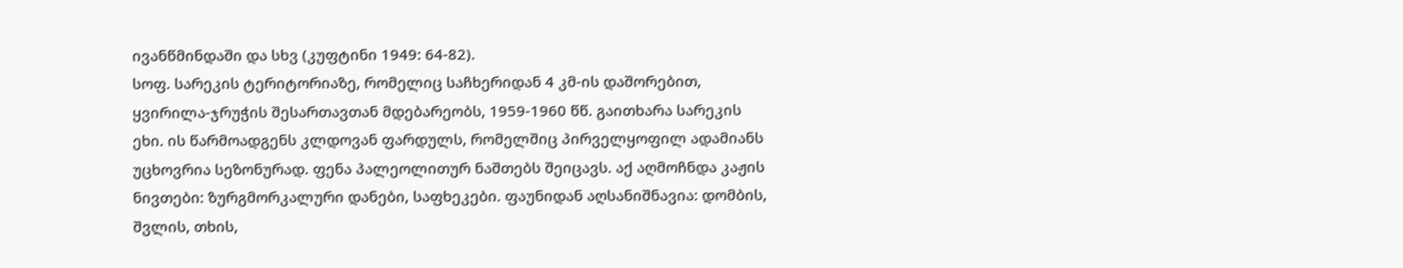ივანწმინდაში და სხვ (კუფტინი 1949: 64-82).
სოფ. სარეკის ტერიტორიაზე, რომელიც საჩხერიდან 4 კმ-ის დაშორებით, ყვირილა-ჯრუჭის შესართავთან მდებარეობს, 1959-1960 წწ. გაითხარა სარეკის ეხი. ის წარმოადგენს კლდოვან ფარდულს, რომელშიც პირველყოფილ ადამიანს უცხოვრია სეზონურად. ფენა პალეოლითურ ნაშთებს შეიცავს. აქ აღმოჩნდა კაჟის ნივთები: ზურგმორკალური დანები, საფხეკები. ფაუნიდან აღსანიშნავია: დომბის, შვლის, თხის,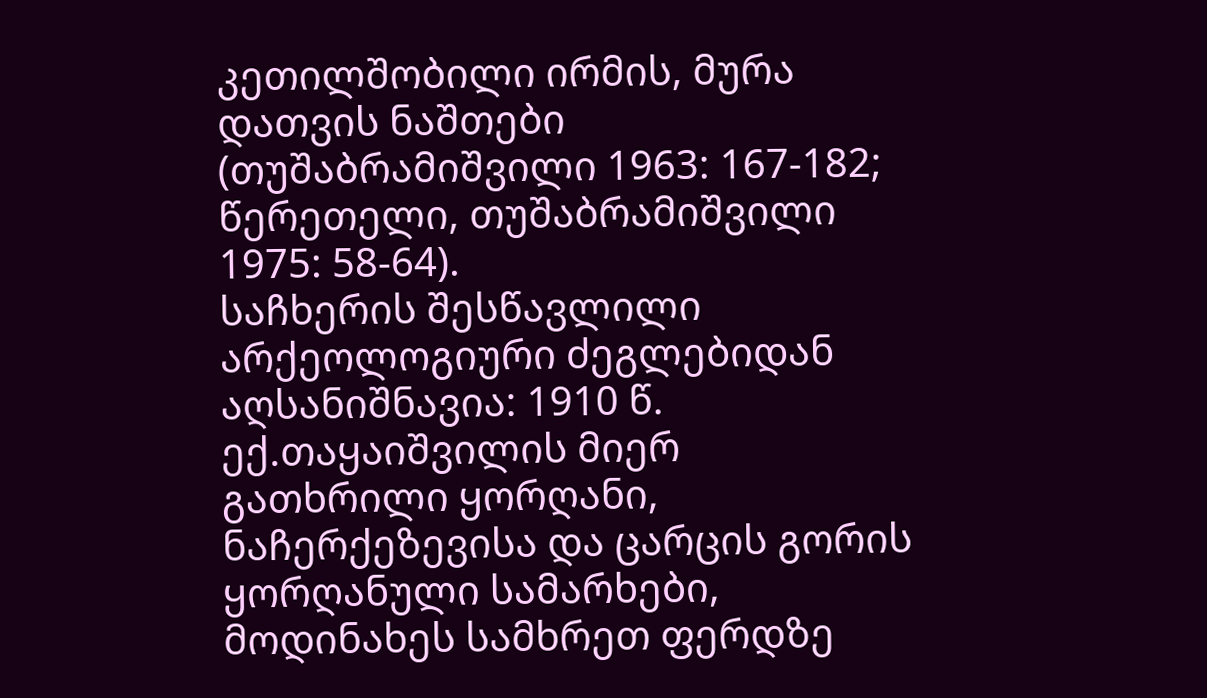კეთილშობილი ირმის, მურა დათვის ნაშთები (თუშაბრამიშვილი 1963: 167-182; წერეთელი, თუშაბრამიშვილი 1975: 58-64).
საჩხერის შესწავლილი არქეოლოგიური ძეგლებიდან აღსანიშნავია: 1910 წ. ექ.თაყაიშვილის მიერ გათხრილი ყორღანი, ნაჩერქეზევისა და ცარცის გორის ყორღანული სამარხები, მოდინახეს სამხრეთ ფერდზე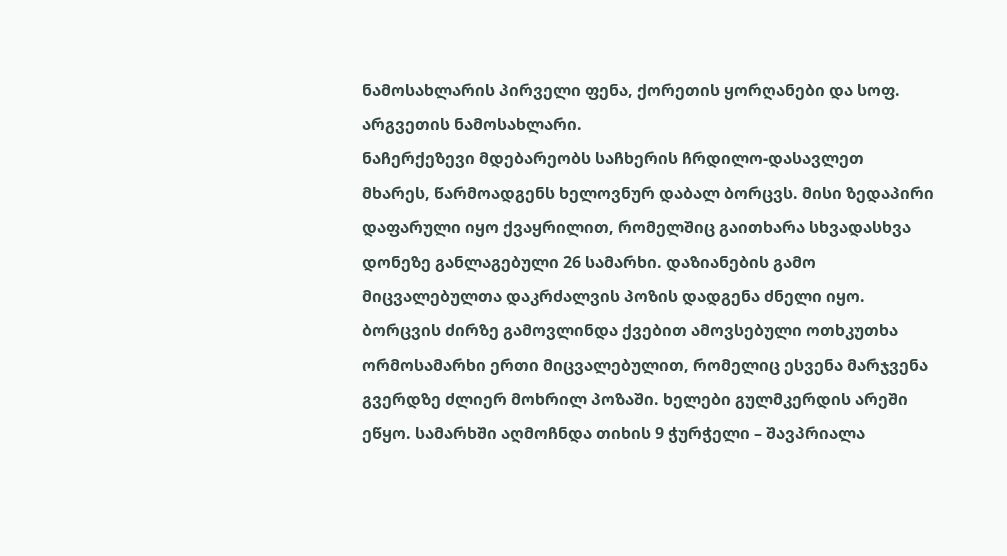ნამოსახლარის პირველი ფენა, ქორეთის ყორღანები და სოფ. არგვეთის ნამოსახლარი.
ნაჩერქეზევი მდებარეობს საჩხერის ჩრდილო-დასავლეთ მხარეს, წარმოადგენს ხელოვნურ დაბალ ბორცვს. მისი ზედაპირი დაფარული იყო ქვაყრილით, რომელშიც გაითხარა სხვადასხვა დონეზე განლაგებული 26 სამარხი. დაზიანების გამო მიცვალებულთა დაკრძალვის პოზის დადგენა ძნელი იყო. ბორცვის ძირზე გამოვლინდა ქვებით ამოვსებული ოთხკუთხა ორმოსამარხი ერთი მიცვალებულით, რომელიც ესვენა მარჯვენა გვერდზე ძლიერ მოხრილ პოზაში. ხელები გულმკერდის არეში ეწყო. სამარხში აღმოჩნდა თიხის 9 ჭურჭელი – შავპრიალა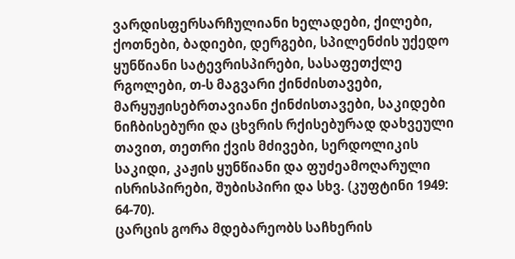ვარდისფერსარჩულიანი ხელადები, ქილები, ქოთნები, ბადიები, დერგები, სპილენძის უქედო ყუნწიანი სატევრისპირები, სასაფეთქლე რგოლები, თ-ს მაგვარი ქინძისთავები, მარყუჟისებრთავიანი ქინძისთავები, საკიდები ნიჩბისებური და ცხვრის რქისებურად დახვეული თავით, თეთრი ქვის მძივები, სერდოლიკის საკიდი, კაჟის ყუნწიანი და ფუძეამოღარული ისრისპირები, შუბისპირი და სხვ. (კუფტინი 1949: 64-70).
ცარცის გორა მდებარეობს საჩხერის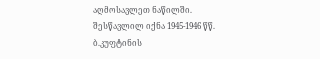აღმოსავლეთ ნაწილში. შესწავლილ იქნა 1945-1946 წწ. ბ.კუფტინის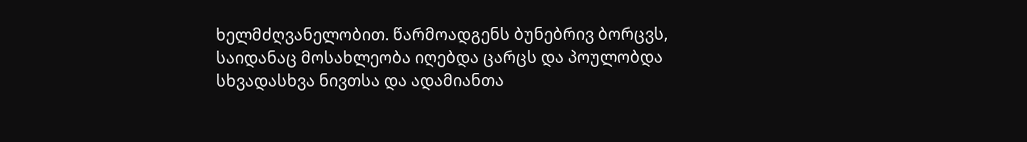ხელმძღვანელობით. წარმოადგენს ბუნებრივ ბორცვს, საიდანაც მოსახლეობა იღებდა ცარცს და პოულობდა სხვადასხვა ნივთსა და ადამიანთა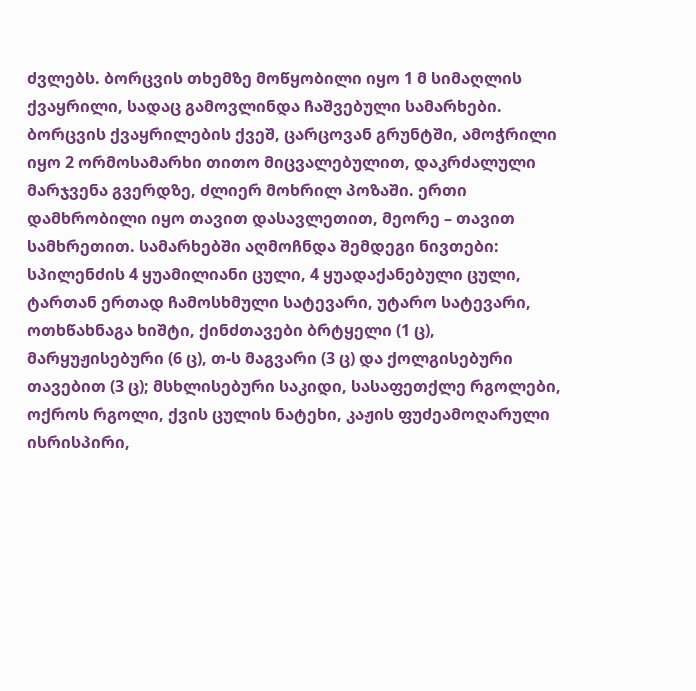ძვლებს. ბორცვის თხემზე მოწყობილი იყო 1 მ სიმაღლის ქვაყრილი, სადაც გამოვლინდა ჩაშვებული სამარხები. ბორცვის ქვაყრილების ქვეშ, ცარცოვან გრუნტში, ამოჭრილი იყო 2 ორმოსამარხი თითო მიცვალებულით, დაკრძალული მარჯვენა გვერდზე, ძლიერ მოხრილ პოზაში. ერთი დამხრობილი იყო თავით დასავლეთით, მეორე – თავით სამხრეთით. სამარხებში აღმოჩნდა შემდეგი ნივთები: სპილენძის 4 ყუამილიანი ცული, 4 ყუადაქანებული ცული, ტართან ერთად ჩამოსხმული სატევარი, უტარო სატევარი, ოთხწახნაგა ხიშტი, ქინძთავები ბრტყელი (1 ც), მარყუჟისებური (6 ც), თ-ს მაგვარი (3 ც) და ქოლგისებური თავებით (3 ც); მსხლისებური საკიდი, სასაფეთქლე რგოლები, ოქროს რგოლი, ქვის ცულის ნატეხი, კაჟის ფუძეამოღარული ისრისპირი,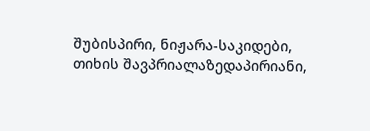შუბისპირი, ნიჟარა-საკიდები, თიხის შავპრიალაზედაპირიანი,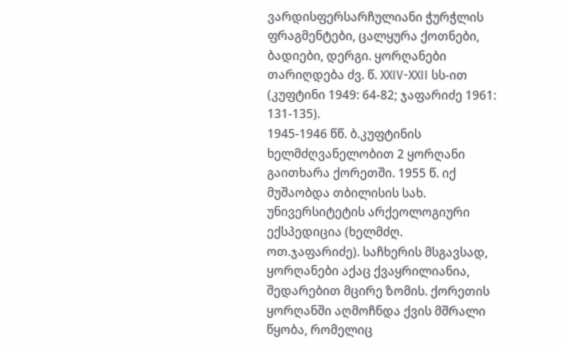ვარდისფერსარჩულიანი ჭურჭლის ფრაგმენტები, ცალყურა ქოთნები, ბადიები, დერგი. ყორღანები თარიღდება ძვ. წ. XXIV-XXII სს-ით (კუფტინი 1949: 64-82; ჯაფარიძე 1961: 131-135).
1945-1946 წწ. ბ.კუფტინის ხელმძღვანელობით 2 ყორღანი გაითხარა ქორეთში. 1955 წ. იქ მუშაობდა თბილისის სახ. უნივერსიტეტის არქეოლოგიური ექსპედიცია (ხელმძღ. ოთ.ჯაფარიძე). საჩხერის მსგავსად, ყორღანები აქაც ქვაყრილიანია, შედარებით მცირე ზომის. ქორეთის ყორღანში აღმოჩნდა ქვის მშრალი წყობა, რომელიც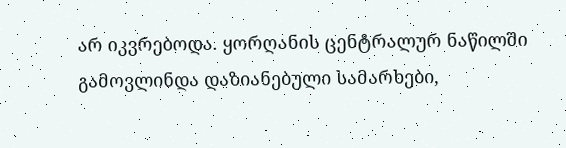არ იკვრებოდა. ყორღანის ცენტრალურ ნაწილში გამოვლინდა დაზიანებული სამარხები,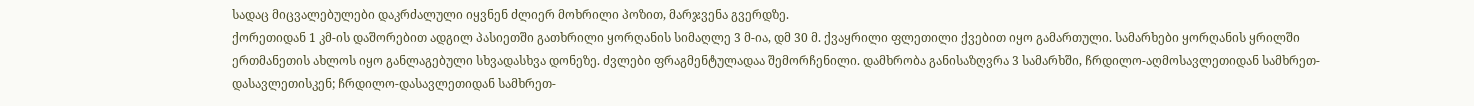სადაც მიცვალებულები დაკრძალული იყვნენ ძლიერ მოხრილი პოზით, მარჯვენა გვერდზე.
ქორეთიდან 1 კმ-ის დაშორებით ადგილ პასიეთში გათხრილი ყორღანის სიმაღლე 3 მ-ია, დმ 30 მ. ქვაყრილი ფლეთილი ქვებით იყო გამართული. სამარხები ყორღანის ყრილში ერთმანეთის ახლოს იყო განლაგებული სხვადასხვა დონეზე. ძვლები ფრაგმენტულადაა შემორჩენილი. დამხრობა განისაზღვრა 3 სამარხში, ჩრდილო-აღმოსავლეთიდან სამხრეთ-დასავლეთისკენ; ჩრდილო-დასავლეთიდან სამხრეთ-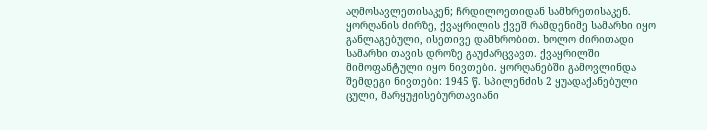აღმოსავლეთისაკენ; ჩრდილოეთიდან სამხრეთისაკენ. ყორღანის ძირზე, ქვაყრილის ქვეშ რამდენიმე სამარხი იყო განლაგებული, ისეთივე დამხრობით. ხოლო ძირითადი სამარხი თავის დროზე გაუძარცვავთ. ქვაყრილში მიმოფანტული იყო ნივთები. ყორღანებში გამოვლინდა შემდეგი ნივთები: 1945 წ. სპილენძის 2 ყუადაქანებული ცული, მარყუჟისებურთავიანი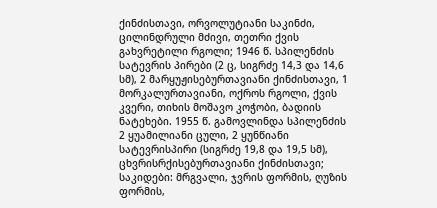ქინძისთავი, ორვოლუტიანი საკინძი, ცილინდრული მძივი, თეთრი ქვის გახვრეტილი რგოლი; 1946 წ. სპილენძის სატევრის პირები (2 ც, სიგრძე 14,3 და 14,6 სმ), 2 მარყუჟისებურთავიანი ქინძისთავი, 1 მორკალურთავიანი, ოქროს რგოლი, ქვის კვერი, თიხის მოშავო კოჭობი, ბადიის ნატეხები. 1955 წ. გამოვლინდა სპილენძის 2 ყუამილიანი ცული, 2 ყუნწიანი სატევრისპირი (სიგრძე 19,8 და 19,5 სმ), ცხვრისრქისებურთავიანი ქინძისთავი; საკიდები: მრგვალი, ჯვრის ფორმის, ღუზის ფორმის,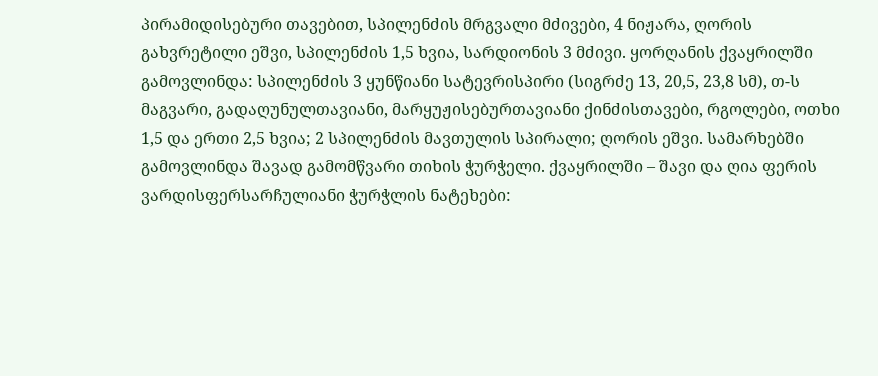პირამიდისებური თავებით, სპილენძის მრგვალი მძივები, 4 ნიჟარა, ღორის გახვრეტილი ეშვი, სპილენძის 1,5 ხვია, სარდიონის 3 მძივი. ყორღანის ქვაყრილში გამოვლინდა: სპილენძის 3 ყუნწიანი სატევრისპირი (სიგრძე 13, 20,5, 23,8 სმ), თ-ს მაგვარი, გადაღუნულთავიანი, მარყუჟისებურთავიანი ქინძისთავები, რგოლები, ოთხი 1,5 და ერთი 2,5 ხვია; 2 სპილენძის მავთულის სპირალი; ღორის ეშვი. სამარხებში გამოვლინდა შავად გამომწვარი თიხის ჭურჭელი. ქვაყრილში – შავი და ღია ფერის ვარდისფერსარჩულიანი ჭურჭლის ნატეხები: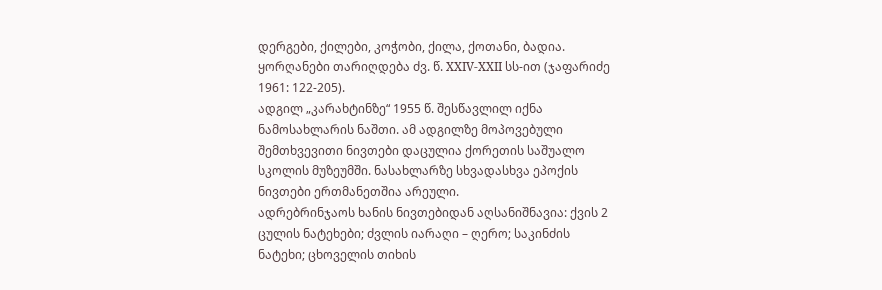დერგები, ქილები, კოჭობი, ქილა, ქოთანი, ბადია. ყორღანები თარიღდება ძვ. წ. XXIV-XXII სს-ით (ჯაფარიძე 1961: 122-205).
ადგილ „კარახტინზე“ 1955 წ. შესწავლილ იქნა ნამოსახლარის ნაშთი. ამ ადგილზე მოპოვებული შემთხვევითი ნივთები დაცულია ქორეთის საშუალო სკოლის მუზეუმში. ნასახლარზე სხვადასხვა ეპოქის ნივთები ერთმანეთშია არეული.
ადრებრინჯაოს ხანის ნივთებიდან აღსანიშნავია: ქვის 2 ცულის ნატეხები; ძვლის იარაღი – ღერო; საკინძის ნატეხი; ცხოველის თიხის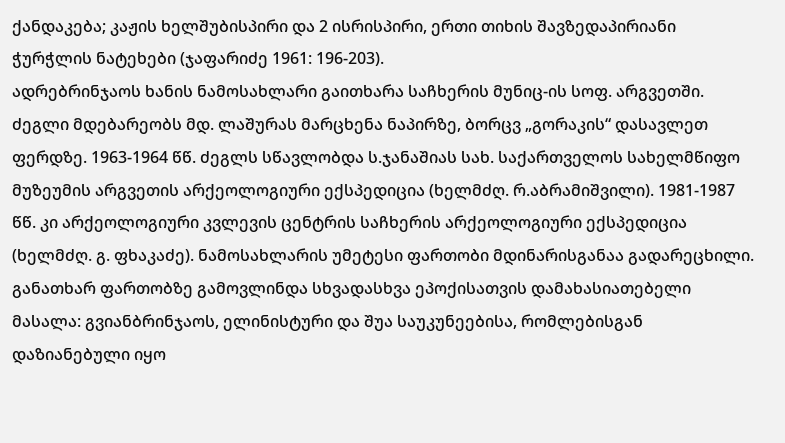ქანდაკება; კაჟის ხელშუბისპირი და 2 ისრისპირი, ერთი თიხის შავზედაპირიანი ჭურჭლის ნატეხები (ჯაფარიძე 1961: 196-203).
ადრებრინჯაოს ხანის ნამოსახლარი გაითხარა საჩხერის მუნიც-ის სოფ. არგვეთში. ძეგლი მდებარეობს მდ. ლაშურას მარცხენა ნაპირზე, ბორცვ „გორაკის“ დასავლეთ ფერდზე. 1963-1964 წწ. ძეგლს სწავლობდა ს.ჯანაშიას სახ. საქართველოს სახელმწიფო მუზეუმის არგვეთის არქეოლოგიური ექსპედიცია (ხელმძღ. რ.აბრამიშვილი). 1981-1987 წწ. კი არქეოლოგიური კვლევის ცენტრის საჩხერის არქეოლოგიური ექსპედიცია (ხელმძღ. გ. ფხაკაძე). ნამოსახლარის უმეტესი ფართობი მდინარისგანაა გადარეცხილი. განათხარ ფართობზე გამოვლინდა სხვადასხვა ეპოქისათვის დამახასიათებელი მასალა: გვიანბრინჯაოს, ელინისტური და შუა საუკუნეებისა, რომლებისგან დაზიანებული იყო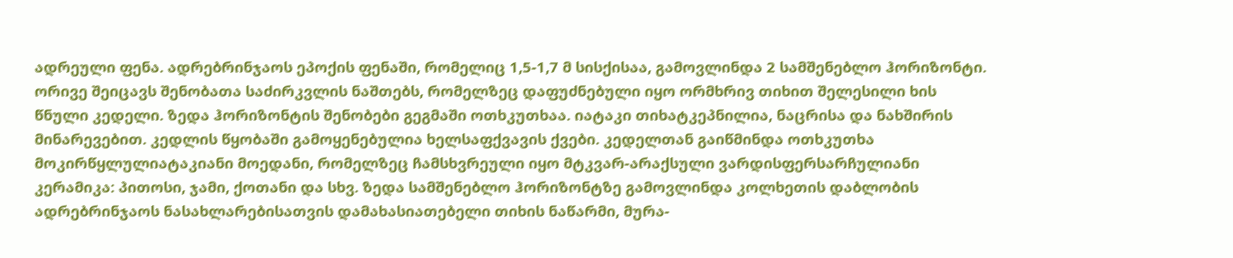ადრეული ფენა. ადრებრინჯაოს ეპოქის ფენაში, რომელიც 1,5-1,7 მ სისქისაა, გამოვლინდა 2 სამშენებლო ჰორიზონტი. ორივე შეიცავს შენობათა საძირკვლის ნაშთებს, რომელზეც დაფუძნებული იყო ორმხრივ თიხით შელესილი ხის წნული კედელი. ზედა ჰორიზონტის შენობები გეგმაში ოთხკუთხაა. იატაკი თიხატკეპნილია, ნაცრისა და ნახშირის მინარევებით. კედლის წყობაში გამოყენებულია ხელსაფქვავის ქვები. კედელთან გაიწმინდა ოთხკუთხა მოკირწყლულიატაკიანი მოედანი, რომელზეც ჩამსხვრეული იყო მტკვარ-არაქსული ვარდისფერსარჩულიანი კერამიკა: პითოსი, ჯამი, ქოთანი და სხვ. ზედა სამშენებლო ჰორიზონტზე გამოვლინდა კოლხეთის დაბლობის ადრებრინჯაოს ნასახლარებისათვის დამახასიათებელი თიხის ნაწარმი, მურა-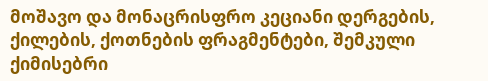მოშავო და მონაცრისფრო კეციანი დერგების, ქილების, ქოთნების ფრაგმენტები, შემკული ქიმისებრი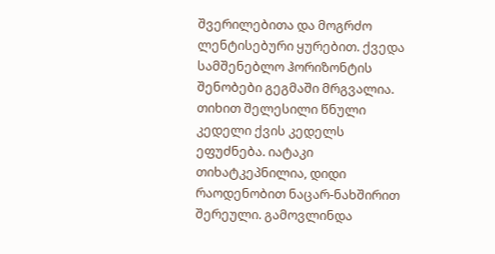შვერილებითა და მოგრძო ლენტისებური ყურებით. ქვედა სამშენებლო ჰორიზონტის შენობები გეგმაში მრგვალია. თიხით შელესილი წნული კედელი ქვის კედელს ეფუძნება. იატაკი თიხატკეპნილია, დიდი რაოდენობით ნაცარ-ნახშირით შერეული. გამოვლინდა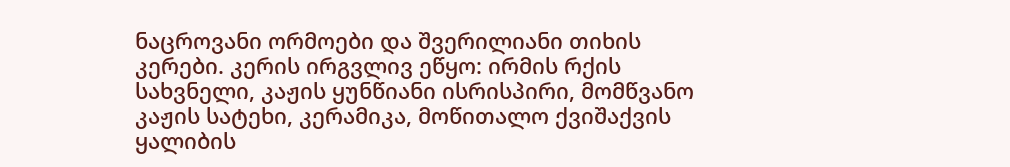ნაცროვანი ორმოები და შვერილიანი თიხის კერები. კერის ირგვლივ ეწყო: ირმის რქის სახვნელი, კაჟის ყუნწიანი ისრისპირი, მომწვანო კაჟის სატეხი, კერამიკა, მოწითალო ქვიშაქვის ყალიბის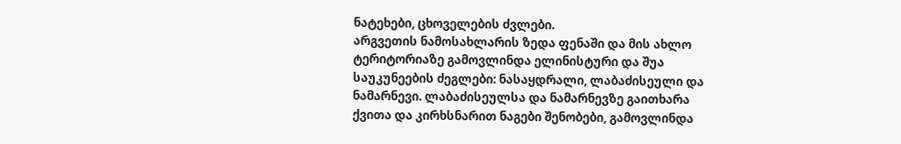ნატეხები, ცხოველების ძვლები.
არგვეთის ნამოსახლარის ზედა ფენაში და მის ახლო ტერიტორიაზე გამოვლინდა ელინისტური და შუა საუკუნეების ძეგლები: ნასაყდრალი, ლაბაძისეული და ნამარნევი. ლაბაძისეულსა და ნამარნევზე გაითხარა ქვითა და კირხსნარით ნაგები შენობები, გამოვლინდა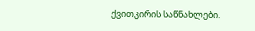ქვითკირის საწნახლები.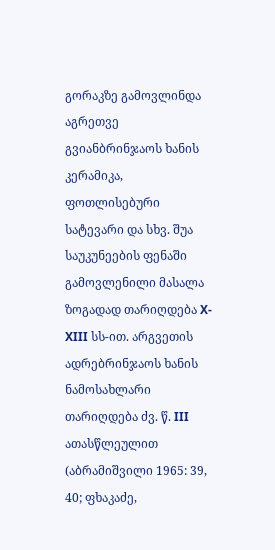გორაკზე გამოვლინდა აგრეთვე გვიანბრინჯაოს ხანის კერამიკა, ფოთლისებური სატევარი და სხვ. შუა საუკუნეების ფენაში გამოვლენილი მასალა ზოგადად თარიღდება X-XIII სს-ით. არგვეთის ადრებრინჯაოს ხანის ნამოსახლარი თარიღდება ძვ. წ. III ათასწლეულით (აბრამიშვილი 1965: 39, 40; ფხაკაძე,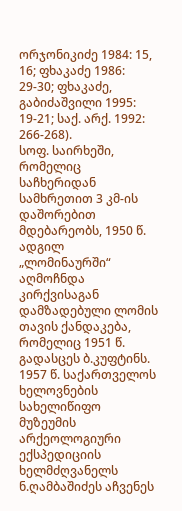ორჯონიკიძე 1984: 15, 16; ფხაკაძე 1986: 29-30; ფხაკაძე, გაბიძაშვილი 1995: 19-21; საქ. არქ. 1992: 266-268).
სოფ. საირხეში, რომელიც საჩხერიდან სამხრეთით 3 კმ-ის დაშორებით მდებარეობს, 1950 წ. ადგილ „ლომინაურში“ აღმოჩნდა კირქვისაგან დამზადებული ლომის თავის ქანდაკება, რომელიც 1951 წ. გადასცეს ბ.კუფტინს. 1957 წ. საქართველოს ხელოვნების სახელიწიფო მუზეუმის არქეოლოგიური ექსპედიციის ხელმძღვანელს ნ.ღამბაშიძეს აჩვენეს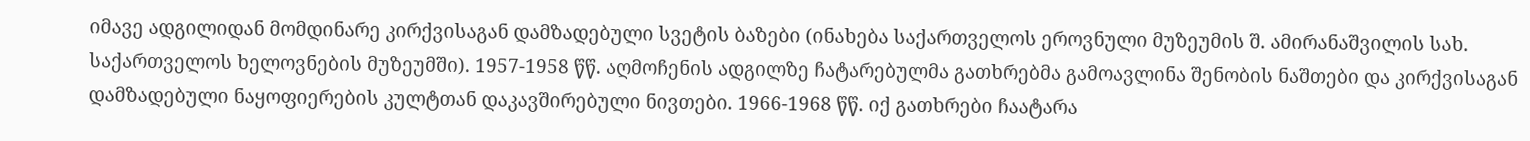იმავე ადგილიდან მომდინარე კირქვისაგან დამზადებული სვეტის ბაზები (ინახება საქართველოს ეროვნული მუზეუმის შ. ამირანაშვილის სახ. საქართველოს ხელოვნების მუზეუმში). 1957-1958 წწ. აღმოჩენის ადგილზე ჩატარებულმა გათხრებმა გამოავლინა შენობის ნაშთები და კირქვისაგან დამზადებული ნაყოფიერების კულტთან დაკავშირებული ნივთები. 1966-1968 წწ. იქ გათხრები ჩაატარა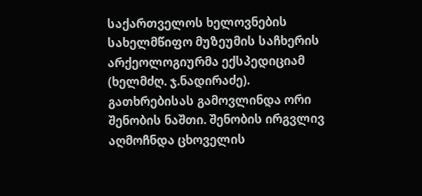საქართველოს ხელოვნების სახელმწიფო მუზეუმის საჩხერის არქეოლოგიურმა ექსპედიციამ (ხელმძღ. ჯ.ნადირაძე). გათხრებისას გამოვლინდა ორი შენობის ნაშთი. შენობის ირგვლივ აღმოჩნდა ცხოველის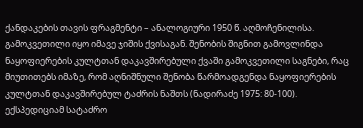ქანდაკების თავის ფრაგმენტი – ანალოგიური 1950 წ. აღმოჩენილისა. გამოკვეთილი იყო იმავე ჯიშის ქვისაგან. შენობის შიგნით გამოვლინდა ნაყოფიერების კულტთან დაკავშირებული ქვაში გამოკვეთილი საგნები, რაც მიუთითებს იმაზე, რომ აღნიშნული შენობა წარმოადგენდა ნაყოფიერების კულტთან დაკავშირებულ ტაძრის ნაშთს (ნადირაძე 1975: 80-100).
ექსპედიციამ სატაძრო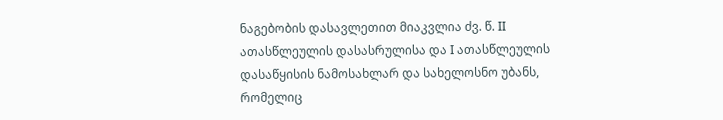ნაგებობის დასავლეთით მიაკვლია ძვ. წ. II ათასწლეულის დასასრულისა და I ათასწლეულის დასაწყისის ნამოსახლარ და სახელოსნო უბანს, რომელიც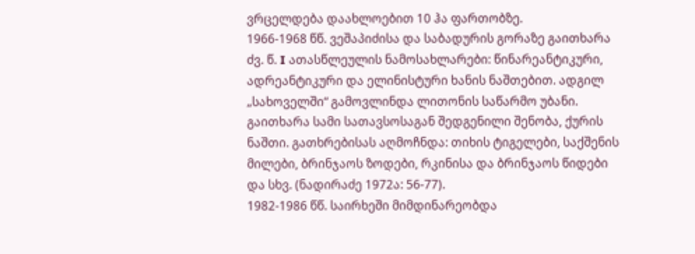ვრცელდება დაახლოებით 10 ჰა ფართობზე.
1966-1968 წწ. ვეშაპიძისა და საბადურის გორაზე გაითხარა ძვ. წ. I ათასწლეულის ნამოსახლარები: წინარეანტიკური, ადრეანტიკური და ელინისტური ხანის ნაშთებით. ადგილ „სახოველში“ გამოვლინდა ლითონის საწარმო უბანი. გაითხარა სამი სათავსოსაგან შედგენილი შენობა, ქურის ნაშთი. გათხრებისას აღმოჩნდა: თიხის ტიგელები, საქშენის მილები, ბრინჯაოს ზოდები, რკინისა და ბრინჯაოს წიდები და სხვ. (ნადირაძე 1972ა: 56-77).
1982-1986 წწ. საირხეში მიმდინარეობდა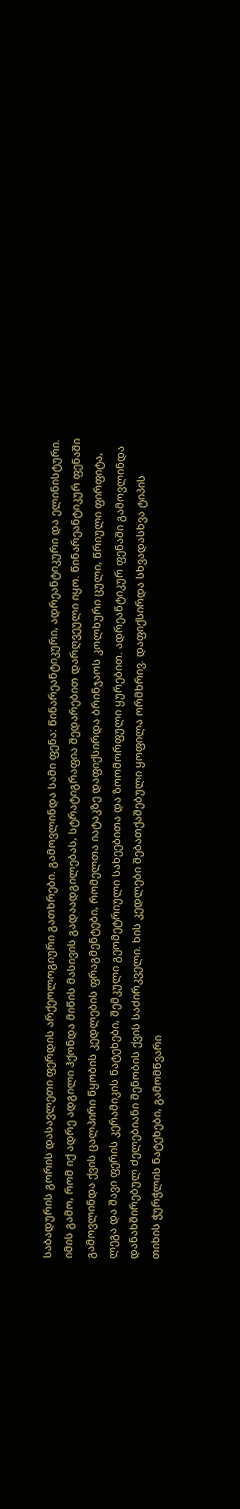საბადურის გორის დასავლეთი ფერდის არქეოლოგიური გათხრები. გამოვლინდა სამი ფენა: წინარეანტიკური, ადრეანტიკური და ელინისტური. იმის გამო, რომ იქ ადრე ადგილი ჰქონდა მიწის მასივის გადაადგილებას, სტრატიგრაფია შედარებით დარღვეული იყო. წინარეანტიკურ ფენაში გამოვლინდა ქვის ცალპირი წყობის კედლების ფრაგმენტები, რომელთა იატაკზე დაფიქსირდა ბრინჯაოს კოლხური ცული, წრიული ფირფიტა, ლეგა და შავი ფერის კერამიკის ნატეხები, შემკული გეომეტრიული სახეებითა და ზოომორფული ყურებით. ადრეანტიკურ ფენაში გამოვლინდა დანახშირებულ ძელებიანი შენობის ქვის საძირკველი. ხის კედლები შებათქაშებული ყოფილა ორმხრივ. დაფიქსირდა სხვადასხვა ტიპის თიხის ჭურჭლის ნატეხები, გამომწვარი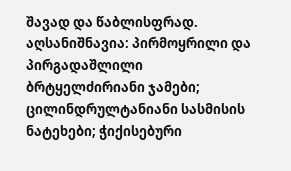შავად და წაბლისფრად. აღსანიშნავია: პირმოყრილი და პირგადაშლილი ბრტყელძირიანი ჯამები; ცილინდრულტანიანი სასმისის ნატეხები; ჭიქისებური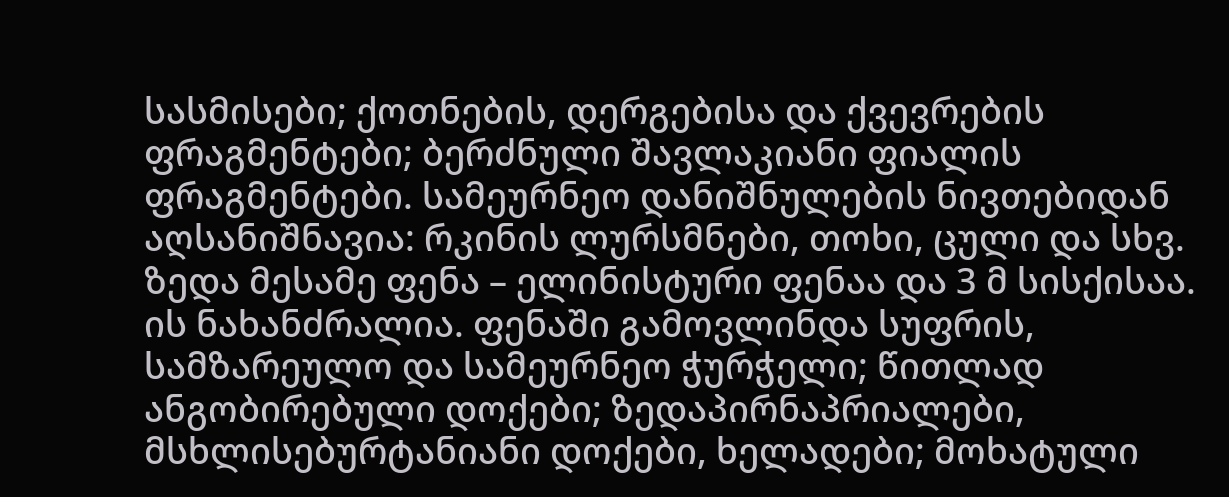სასმისები; ქოთნების, დერგებისა და ქვევრების ფრაგმენტები; ბერძნული შავლაკიანი ფიალის ფრაგმენტები. სამეურნეო დანიშნულების ნივთებიდან აღსანიშნავია: რკინის ლურსმნები, თოხი, ცული და სხვ. ზედა მესამე ფენა – ელინისტური ფენაა და 3 მ სისქისაა. ის ნახანძრალია. ფენაში გამოვლინდა სუფრის, სამზარეულო და სამეურნეო ჭურჭელი; წითლად ანგობირებული დოქები; ზედაპირნაპრიალები, მსხლისებურტანიანი დოქები, ხელადები; მოხატული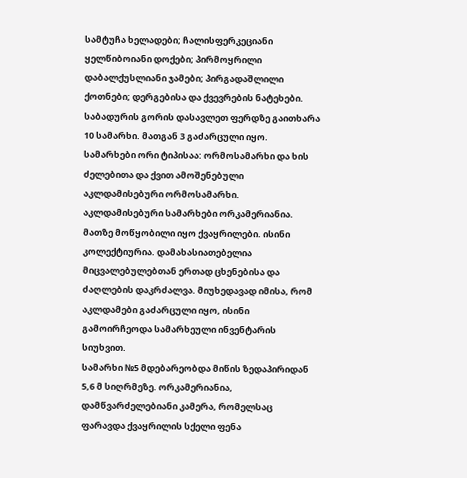სამტუჩა ხელადები; ჩალისფერკეციანი ყელწიბოიანი დოქები; პირმოყრილი დაბალქუსლიანი ჯამები; პირგადაშლილი ქოთნები; დერგებისა და ქვევრების ნატეხები.
საბადურის გორის დასავლეთ ფერდზე გაითხარა 10 სამარხი. მათგან 3 გაძარცული იყო. სამარხები ორი ტიპისაა: ორმოსამარხი და ხის ძელებითა და ქვით ამოშენებული აკლდამისებური ორმოსამარხი. აკლდამისებური სამარხები ორკამერიანია. მათზე მოწყობილი იყო ქვაყრილები. ისინი კოლექტიურია. დამახასიათებელია მიცვალებულებთან ერთად ცხენებისა და ძაღლების დაკრძალვა. მიუხედავად იმისა, რომ აკლდამები გაძარცული იყო, ისინი გამოირჩეოდა სამარხეული ინვენტარის სიუხვით.
სამარხი №5 მდებარეობდა მიწის ზედაპირიდან 5,6 მ სიღრმეზე. ორკამერიანია, დამწვარძელებიანი კამერა, რომელსაც ფარავდა ქვაყრილის სქელი ფენა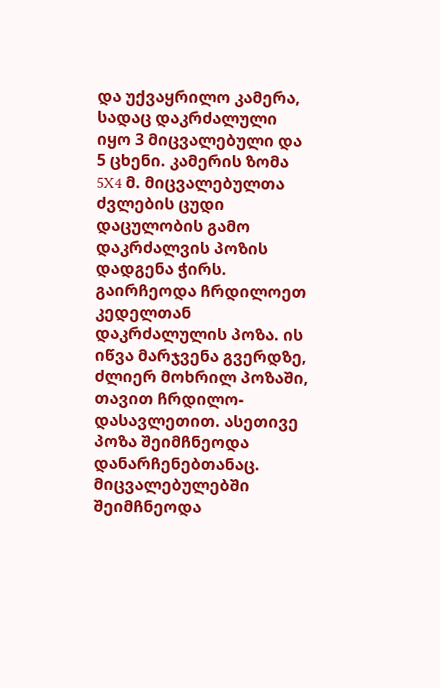და უქვაყრილო კამერა, სადაც დაკრძალული იყო 3 მიცვალებული და 5 ცხენი. კამერის ზომა 5X4 მ. მიცვალებულთა ძვლების ცუდი დაცულობის გამო დაკრძალვის პოზის დადგენა ჭირს. გაირჩეოდა ჩრდილოეთ კედელთან დაკრძალულის პოზა. ის იწვა მარჯვენა გვერდზე, ძლიერ მოხრილ პოზაში, თავით ჩრდილო-დასავლეთით. ასეთივე პოზა შეიმჩნეოდა დანარჩენებთანაც. მიცვალებულებში შეიმჩნეოდა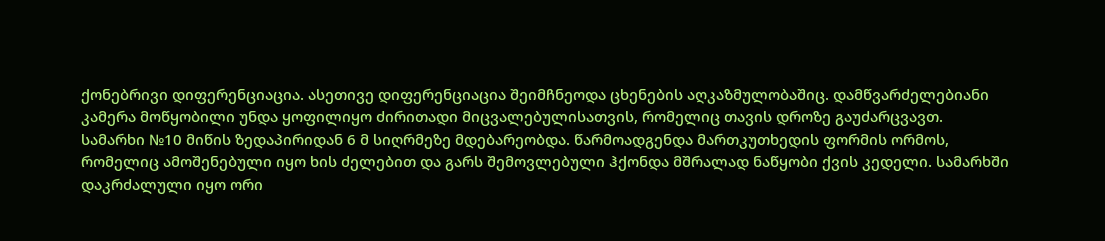ქონებრივი დიფერენციაცია. ასეთივე დიფერენციაცია შეიმჩნეოდა ცხენების აღკაზმულობაშიც. დამწვარძელებიანი კამერა მოწყობილი უნდა ყოფილიყო ძირითადი მიცვალებულისათვის, რომელიც თავის დროზე გაუძარცვავთ.
სამარხი №10 მიწის ზედაპირიდან 6 მ სიღრმეზე მდებარეობდა. წარმოადგენდა მართკუთხედის ფორმის ორმოს, რომელიც ამოშენებული იყო ხის ძელებით და გარს შემოვლებული ჰქონდა მშრალად ნაწყობი ქვის კედელი. სამარხში დაკრძალული იყო ორი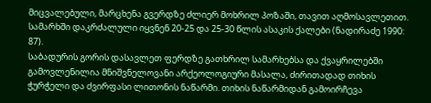მიცვალებული, მარცხენა გვერდზე ძლიერ მოხრილ პოზაში, თავით აღმოსავლეთით. სამარხში დაკრძალული იყვნენ 20-25 და 25-30 წლის ასაკის ქალები (ნადირაძე 1990: 87).
საბადურის გორის დასავლეთ ფერდზე გათხრილ სამარხებსა და ქვაყრილებში გამოვლენილია მნიშვნელოვანი არქეოლოგიური მასალა, ძირითადად თიხის ჭურჭელი და ძვირფასი ლითონის ნაწარმი. თიხის ნაწარმიდან გამოირჩევა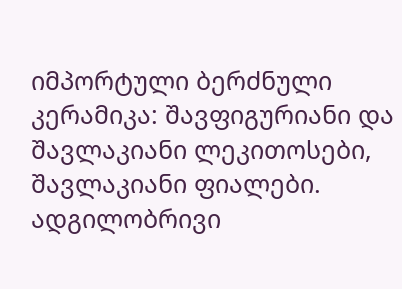იმპორტული ბერძნული კერამიკა: შავფიგურიანი და შავლაკიანი ლეკითოსები, შავლაკიანი ფიალები. ადგილობრივი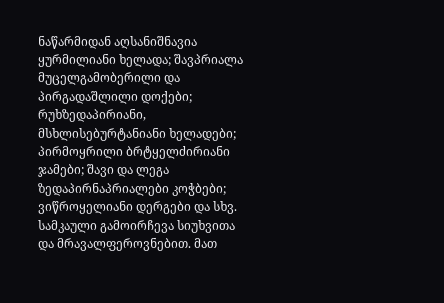ნაწარმიდან აღსანიშნავია ყურმილიანი ხელადა; შავპრიალა მუცელგამობერილი და პირგადაშლილი დოქები; რუხზედაპირიანი, მსხლისებურტანიანი ხელადები; პირმოყრილი ბრტყელძირიანი ჯამები; შავი და ლეგა ზედაპირნაპრიალები კოჭბები; ვიწროყელიანი დერგები და სხვ. სამკაული გამოირჩევა სიუხვითა და მრავალფეროვნებით. მათ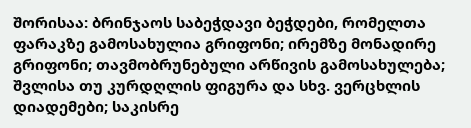შორისაა: ბრინჯაოს საბეჭდავი ბეჭდები, რომელთა ფარაკზე გამოსახულია გრიფონი; ირემზე მონადირე გრიფონი; თავმობრუნებული არწივის გამოსახულება; შვლისა თუ კურდღლის ფიგურა და სხვ. ვერცხლის დიადემები; საკისრე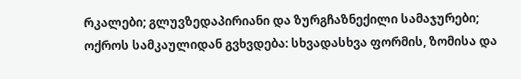რკალები; გლუვზედაპირიანი და ზურგჩაზნექილი სამაჯურები; ოქროს სამკაულიდან გვხვდება: სხვადასხვა ფორმის, ზომისა და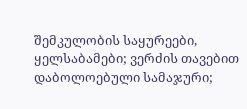შემკულობის საყურეები, ყელსაბამები; ვერძის თავებით დაბოლოებული სამაჯური;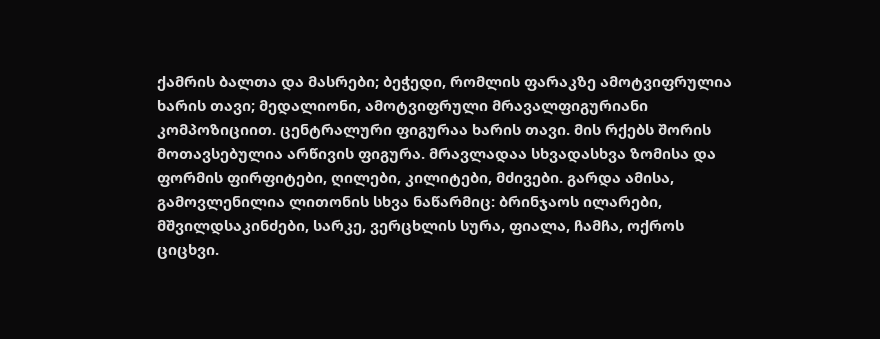ქამრის ბალთა და მასრები; ბეჭედი, რომლის ფარაკზე ამოტვიფრულია ხარის თავი; მედალიონი, ამოტვიფრული მრავალფიგურიანი კომპოზიციით. ცენტრალური ფიგურაა ხარის თავი. მის რქებს შორის მოთავსებულია არწივის ფიგურა. მრავლადაა სხვადასხვა ზომისა და ფორმის ფირფიტები, ღილები, კილიტები, მძივები. გარდა ამისა, გამოვლენილია ლითონის სხვა ნაწარმიც: ბრინჯაოს ილარები, მშვილდსაკინძები, სარკე, ვერცხლის სურა, ფიალა, ჩამჩა, ოქროს ციცხვი.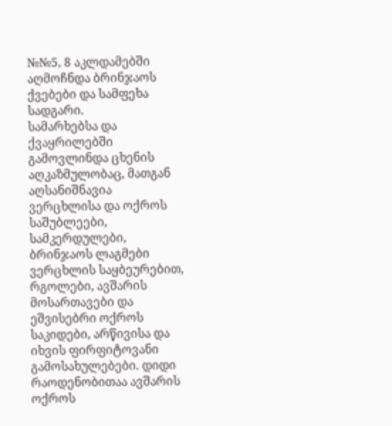№№5, 8 აკლდამებში აღმოჩნდა ბრინჯაოს ქვებები და სამფეხა სადგარი.
სამარხებსა და ქვაყრილებში გამოვლინდა ცხენის აღკაზმულობაც, მათგან აღსანიშნავია ვერცხლისა და ოქროს საშუბლეები, სამკერდულები, ბრინჯაოს ლაგმები ვერცხლის საყბეურებით, რგოლები, ავშარის მოსართავები და ეშვისებრი ოქროს საკიდები, არწივისა და იხვის ფირფიტოვანი გამოსახულებები. დიდი რაოდენობითაა ავშარის ოქროს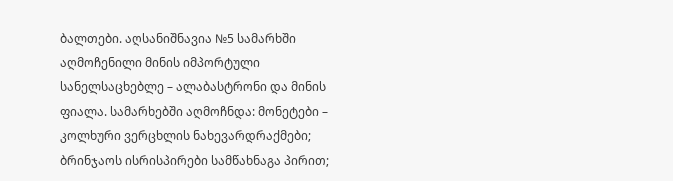ბალთები. აღსანიშნავია №5 სამარხში აღმოჩენილი მინის იმპორტული სანელსაცხებლე – ალაბასტრონი და მინის ფიალა. სამარხებში აღმოჩნდა: მონეტები – კოლხური ვერცხლის ნახევარდრაქმები; ბრინჯაოს ისრისპირები სამწახნაგა პირით;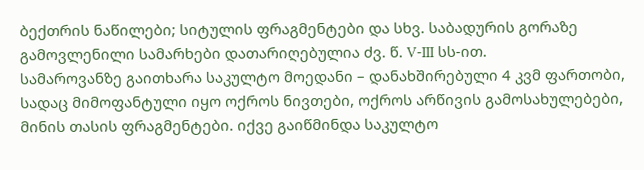ბექთრის ნაწილები; სიტულის ფრაგმენტები და სხვ. საბადურის გორაზე გამოვლენილი სამარხები დათარიღებულია ძვ. წ. V-III სს-ით.
სამაროვანზე გაითხარა საკულტო მოედანი – დანახშირებული 4 კვმ ფართობი, სადაც მიმოფანტული იყო ოქროს ნივთები, ოქროს არწივის გამოსახულებები, მინის თასის ფრაგმენტები. იქვე გაიწმინდა საკულტო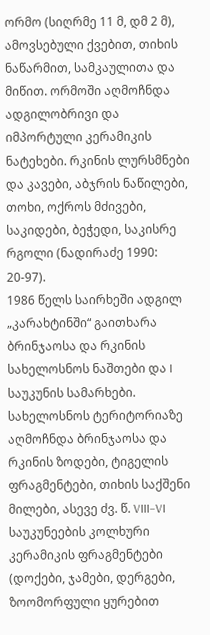ორმო (სიღრმე 11 მ, დმ 2 მ), ამოვსებული ქვებით, თიხის ნაწარმით, სამკაულითა და მიწით. ორმოში აღმოჩნდა ადგილობრივი და იმპორტული კერამიკის ნატეხები. რკინის ლურსმნები და კავები, აბჯრის ნაწილები, თოხი, ოქროს მძივები, საკიდები, ბეჭედი, საკისრე რგოლი (ნადირაძე 1990: 20-97).
1986 წელს საირხეში ადგილ „კარახტინში“ გაითხარა ბრინჯაოსა და რკინის სახელოსნოს ნაშთები და I საუკუნის სამარხები. სახელოსნოს ტერიტორიაზე აღმოჩნდა ბრინჯაოსა და რკინის ზოდები, ტიგელის ფრაგმენტები, თიხის საქშენი მილები, ასევე ძვ. წ. VIII–VI საუკუნეების კოლხური კერამიკის ფრაგმენტები (დოქები, ჯამები, დერგები, ზოომორფული ყურებით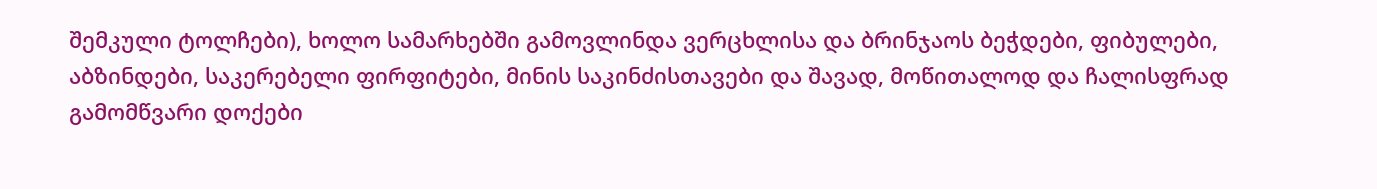შემკული ტოლჩები), ხოლო სამარხებში გამოვლინდა ვერცხლისა და ბრინჯაოს ბეჭდები, ფიბულები, აბზინდები, საკერებელი ფირფიტები, მინის საკინძისთავები და შავად, მოწითალოდ და ჩალისფრად გამომწვარი დოქები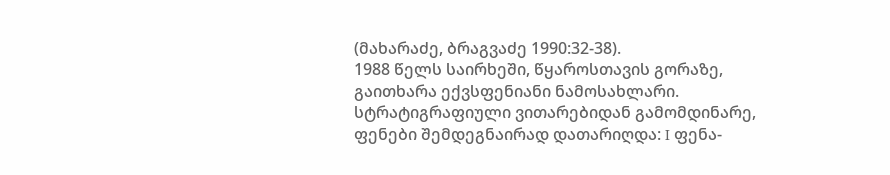(მახარაძე, ბრაგვაძე 1990:32-38).
1988 წელს საირხეში, წყაროსთავის გორაზე, გაითხარა ექვსფენიანი ნამოსახლარი. სტრატიგრაფიული ვითარებიდან გამომდინარე, ფენები შემდეგნაირად დათარიღდა: I ფენა-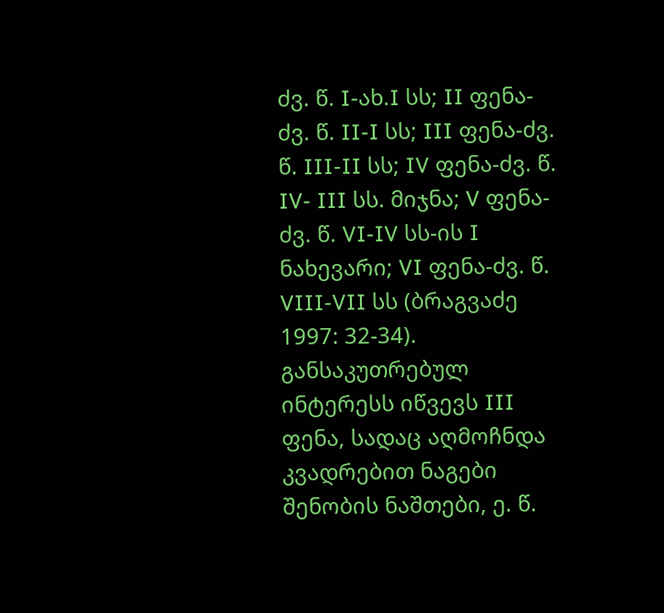ძვ. წ. I-ახ.I სს; II ფენა-ძვ. წ. II-I სს; III ფენა-ძვ. წ. III-II სს; IV ფენა-ძვ. წ. IV- III სს. მიჯნა; V ფენა-ძვ. წ. VI-IV სს-ის I ნახევარი; VI ფენა-ძვ. წ. VIII-VII სს (ბრაგვაძე 1997: 32-34). განსაკუთრებულ ინტერესს იწვევს III ფენა, სადაც აღმოჩნდა კვადრებით ნაგები შენობის ნაშთები, ე. წ.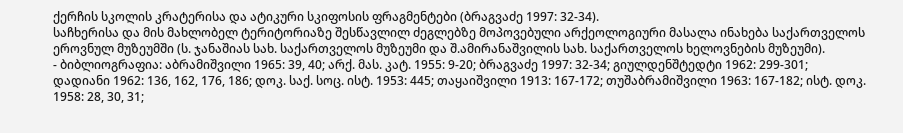ქერჩის სკოლის კრატერისა და ატიკური სკიფოსის ფრაგმენტები (ბრაგვაძე 1997: 32-34).
საჩხერისა და მის მახლობელ ტერიტორიაზე შესწავლილ ძეგლებზე მოპოვებული არქეოლოგიური მასალა ინახება საქართველოს ეროვნულ მუზეუმში (ს. ჯანაშიას სახ. საქართველოს მუზეუმი და შ.ამირანაშვილის სახ. საქართველოს ხელოვნების მუზეუმი).
- ბიბლიოგრაფია: აბრამიშვილი 1965: 39, 40; არქ. მას. კატ. 1955: 9-20; ბრაგვაძე 1997: 32-34; გიულდენშტედტი 1962: 299-301; დადიანი 1962: 136, 162, 176, 186; დოკ. საქ. სოც. ისტ. 1953: 445; თაყაიშვილი 1913: 167-172; თუშაბრამიშვილი 1963: 167-182; ისტ. დოკ. 1958: 28, 30, 31;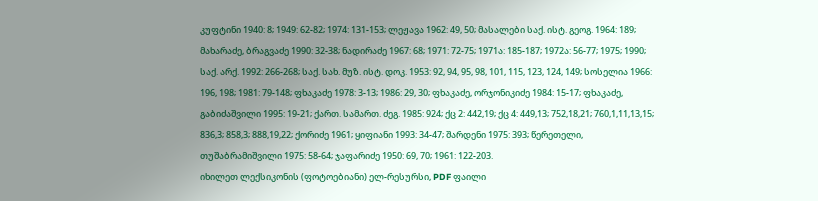კუფტინი 1940: 8; 1949: 62-82; 1974: 131-153; ლეჟავა 1962: 49, 50; მასალები საქ. ისტ. გეოგ. 1964: 189; მახარაძე, ბრაგვაძე 1990: 32-38; ნადირაძე 1967: 68; 1971: 72-75; 1971ა: 185-187; 1972ა: 56-77; 1975; 1990; საქ. არქ. 1992: 266-268; საქ. სახ. მუზ. ისტ. დოკ. 1953: 92, 94, 95, 98, 101, 115, 123, 124, 149; სოსელია 1966: 196, 198; 1981: 79-148; ფხაკაძე 1978: 3-13; 1986: 29, 30; ფხაკაძე, ორჯონიკიძე 1984: 15-17; ფხაკაძე, გაბიძაშვილი 1995: 19-21; ქართ. სამართ. ძეგ. 1985: 924; ქც 2: 442,19; ქც 4: 449,13; 752,18,21; 760,1,11,13,15; 836,3; 858,3; 888,19,22; ქორიძე 1961; ყიფიანი 1993: 34-47; შარდენი 1975: 393; წერეთელი, თუშაბრამიშვილი 1975: 58-64; ჯაფარიძე 1950: 69, 70; 1961: 122-203.
იხილეთ ლექსიკონის (ფოტოებიანი) ელ-რესურსი, PDF ფაილი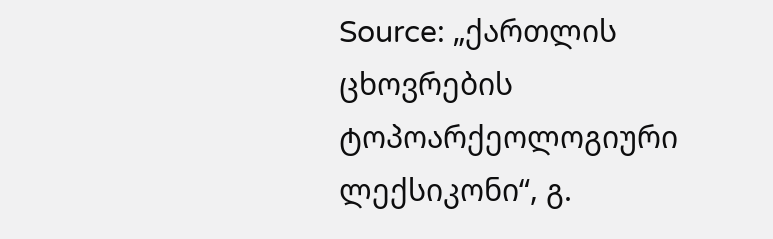Source: „ქართლის ცხოვრების ტოპოარქეოლოგიური ლექსიკონი“, გ.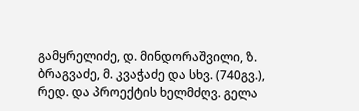გამყრელიძე, დ. მინდორაშვილი, ზ. ბრაგვაძე, მ. კვაჭაძე და სხვ. (740გვ.), რედ. და პროექტის ხელმძღვ. გელა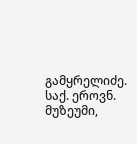გამყრელიძე. საქ. ეროვნ. მუზეუმი,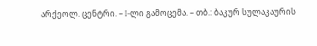არქეოლ. ცენტრი. – I-ლი გამოცემა. – თბ.: ბაკურ სულაკაურის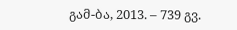გამ-ბა, 2013. – 739 გვ.